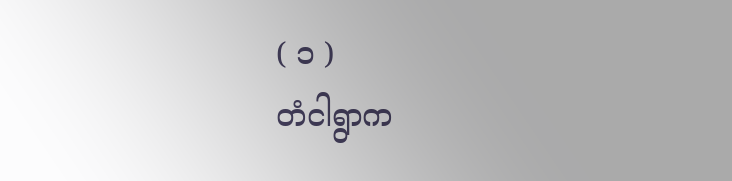( ၁ )
တံငါရွာက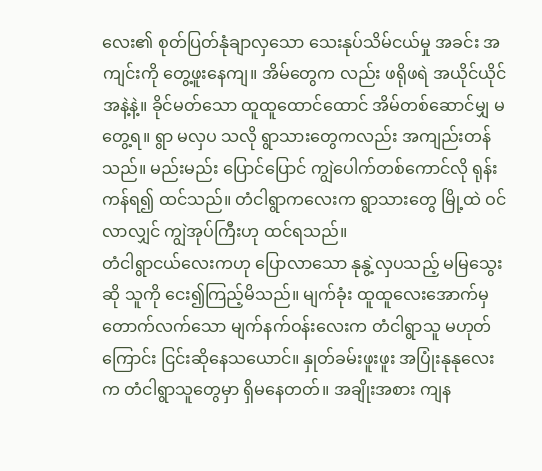လေး၏ စုတ်ပြတ်နုံချာလှသော သေးနုပ်သိမ်ငယ်မှု အခင်း အကျင်းကို တွေ့ဖူးနေကျ။ အိမ်တွေက လည်း ဖရိုဖရဲ အယိုင်ယိုင်အနဲ့နဲ့။ ခိုင်မတ်သော ထူထူထောင်ထောင် အိမ်တစ်ဆောင်မျှ မတွေ့ရ။ ရွာ မလှပ သလို ရွာသားတွေကလည်း အကျည်းတန်သည်။ မည်းမည်း ပြောင်ပြောင် ကျွဲပေါက်တစ်ကောင်လို ရုန်းကန်ရ၍ ထင်သည်။ တံငါရွာကလေးက ရွာသားတွေ မြို့ထဲ ဝင်လာလျှင် ကျွဲအုပ်ကြီးဟု ထင်ရသည်။
တံငါရွာငယ်လေးကဟု ပြောလာသော နုနွဲ့လှပသည့် မမြသွေး ဆို သူကို ငေး၍ကြည့်မိသည်။ မျက်ခုံး ထူထူလေးအောက်မှ တောက်လက်သော မျက်နက်ဝန်းလေးက တံငါရွာသူ မဟုတ်ကြောင်း ငြင်းဆိုနေသယောင်။ နှုတ်ခမ်းဖူးဖူး အပြုံးနုနုလေးက တံငါရွာသူတွေမှာ ရှိမနေတတ်။ အချိုးအစား ကျန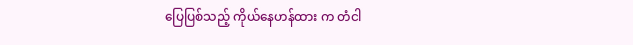ပြေပြစ်သည့် ကိုယ်နေဟန်ထား က တံငါ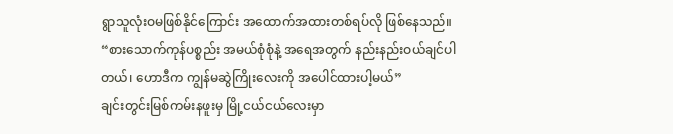ရွာသူလုံးဝမဖြစ်နိုင်ကြောင်း အထောက်အထားတစ်ရပ်လို ဖြစ်နေသည်။
“စားသောက်ကုန်ပစ္စည်း အမယ်စုံစုံနဲ့ အရေအတွက် နည်းနည်းဝယ်ချင်ပါတယ်၊ ဟောဒီက ကျွန်မဆွဲကြိုးလေးကို အပေါင်ထားပါ့မယ်”
ချင်းတွင်းမြစ်ကမ်းနဖူးမှ မြို့ငယ်ငယ်လေးမှာ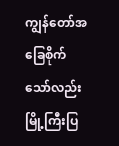ကျွန်တော်အခြေစိုက် သော်လည်းမြို့ကြီးပြ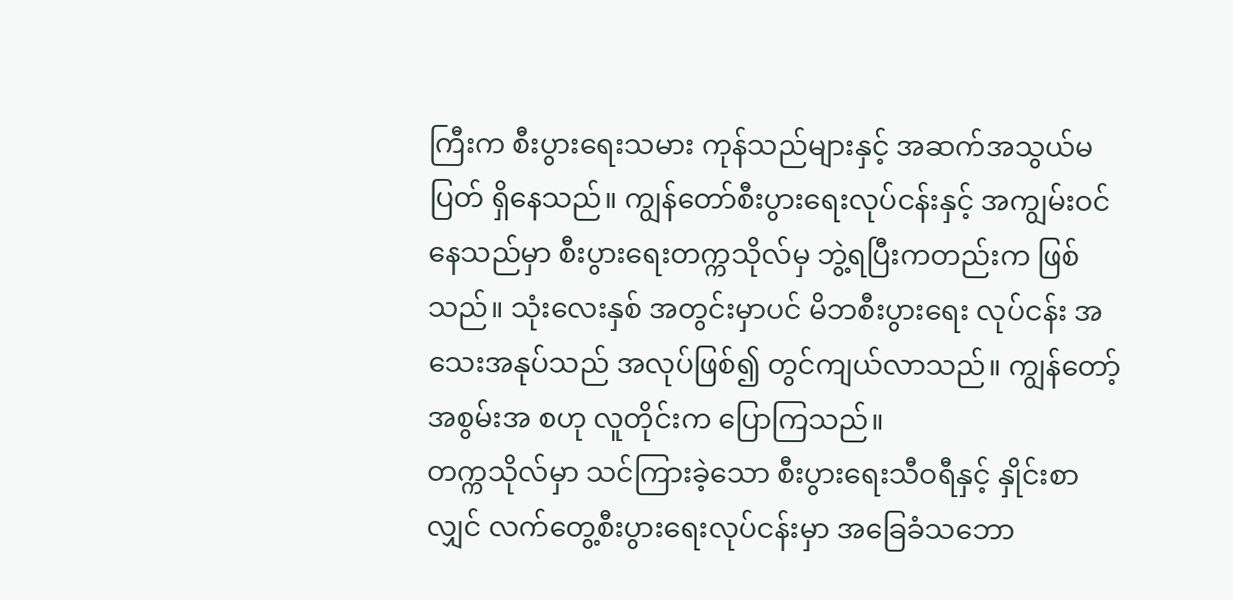ကြီးက စီးပွားရေးသမား ကုန်သည်များနှင့် အဆက်အသွယ်မပြတ် ရှိနေသည်။ ကျွန်တော်စီးပွားရေးလုပ်ငန်းနှင့် အကျွမ်းဝင်နေသည်မှာ စီးပွားရေးတက္ကသိုလ်မှ ဘွဲ့ရပြီးကတည်းက ဖြစ်သည်။ သုံးလေးနှစ် အတွင်းမှာပင် မိဘစီးပွားရေး လုပ်ငန်း အသေးအနုပ်သည် အလုပ်ဖြစ်၍ တွင်ကျယ်လာသည်။ ကျွန်တော့် အစွမ်းအ စဟု လူတိုင်းက ပြောကြသည်။
တက္ကသိုလ်မှာ သင်ကြားခဲ့သော စီးပွားရေးသီဝရီနှင့် နှိုင်းစာလျှင် လက်တွေ့စီးပွားရေးလုပ်ငန်းမှာ အခြေခံသဘော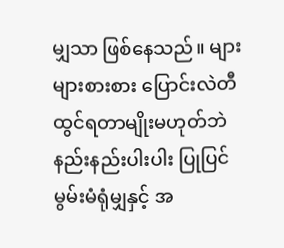မျှသာ ဖြစ်နေသည်။ များများစားစား ပြောင်းလဲတီထွင်ရတာမျိုးမဟုတ်ဘဲ နည်းနည်းပါးပါး ပြုပြင် မွမ်းမံရုံမျှနှင့် အ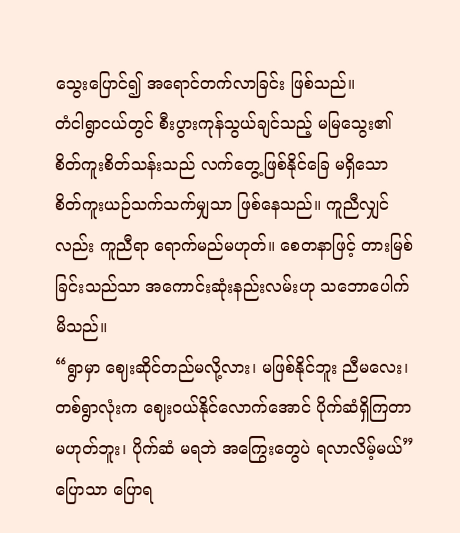သွေးပြောင်၍ အရောင်တက်လာခြင်း ဖြစ်သည်။
တံငါရွာငယ်တွင် စီးပွားကုန်သွယ်ချင်သည့် မမြသွေး၏ စိတ်ကူးစိတ်သန်းသည် လက်တွေ့ဖြစ်နိုင်ခြေ မရှိသော စိတ်ကူးယဉ်သက်သက်မျှသာ ဖြစ်နေသည်။ ကူညီလျှင်လည်း ကူညီရာ ရောက်မည်မဟုတ်။ စေတနာဖြင့် တားမြစ်ခြင်းသည်သာ အကောင်းဆုံးနည်းလမ်းဟု သဘောပေါက် မိသည်။
“ရွာမှာ ဈေးဆိုင်တည်မလို့လား၊ မဖြစ်နိုင်ဘူး ညီမလေး၊ တစ်ရွာလုံးက ဈေးဝယ်နိုင်လောက်အောင် ပိုက်ဆံရှိကြတာ မဟုတ်ဘူး၊ ပိုက်ဆံ မရဘဲ အကြွေးတွေပဲ ရလာလိမ့်မယ်”
ပြောသာ ပြောရ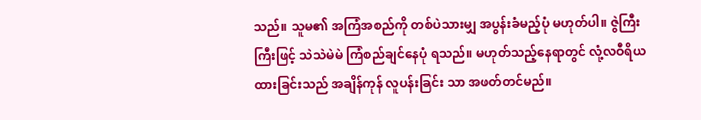သည်။ သူမ၏ အကြံအစည်ကို တစ်ပဲသားမျှ အပွန်းခံမည့်ပုံ မဟုတ်ပါ။ ဇွဲကြီးကြီးဖြင့် သဲသဲမဲမဲ ကြံစည်ချင်နေပုံ ရသည်။ မဟုတ်သည့်နေရာတွင် လုံ့လဝီရိယထားခြင်းသည် အချိန်ကုန် လူပန်းခြင်း သာ အဖတ်တင်မည်။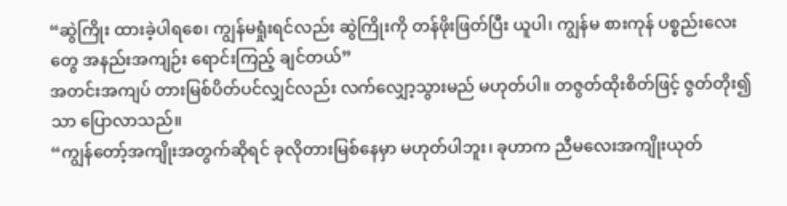“ဆွဲကြိုး ထားခဲ့ပါရစေ၊ ကျွန်မရှုံးရင်လည်း ဆွဲကြိုးကို တန်ဖိုးဖြတ်ပြီး ယူပါ၊ ကျွန်မ စားကုန် ပစ္စည်းလေးတွေ အနည်းအကျဉ်း ရောင်းကြည့် ချင်တယ်”
အတင်းအကျပ် တားမြစ်ပိတ်ပင်လျှင်လည်း လက်လျှော့သွားမည် မဟုတ်ပါ။ တဇွတ်ထိုးစိတ်ဖြင့် ဇွတ်တိုး၍သာ ပြောလာသည်။
“ကျွန်တော့်အကျိုးအတွက်ဆိုရင် ခုလိုတားမြစ်နေမှာ မဟုတ်ပါဘူး၊ ခုဟာက ညီမလေးအကျိုးယုတ်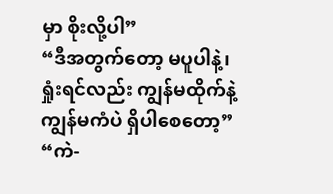မှာ စိုးလို့ပါ”
“ဒီအတွက်တော့ မပူပါနဲ့၊ ရှုံးရင်လည်း ကျွန်မထိုက်နဲ့ ကျွန်မကံပဲ ရှိပါစေတော့”
“ကဲ-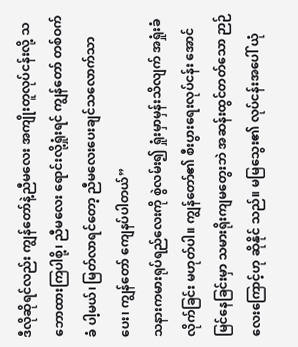ဒီလိုဆိုရင်လည်း ကျွန်တော်နဲ့ညီမလေး အကျိုးတူလုပ်ငန်းလို့ သဘောထားကြပါစို့၊ ညီမလေး ရောင်းလို့ရှုံးရင် ကျွန်တော် တစ်ဝက်ခံ ပါ့မယ်၊ မြတ်လာရင်တော့ ညီမလေးပေးချင်သလောက်သာပေး၊ ကျွန်တော် ကျေနပ်ပါတယ်”
သနားကမားရုပ်ရည်လေးကို စွဲလမ်း၍ ရှုံးမှာမှန်းသိလျက် အရှုံးခံလိုက်ခြင်း မဟုတ်ပါ။ ကျွန်တော်၏ စီးပွားရေးလုပ်ငန်း အောင်မြင်နေခြင်းမှာ သမားရိုးကျမတွေးဘဲ အဆန်းထွင်တတ်သော ဉာဉ်လေးကြောင့်ဟု ဆိုနိုင် သည်။ မမြသွေး၏ လုပ်ငန်းအပေါ် ယုံ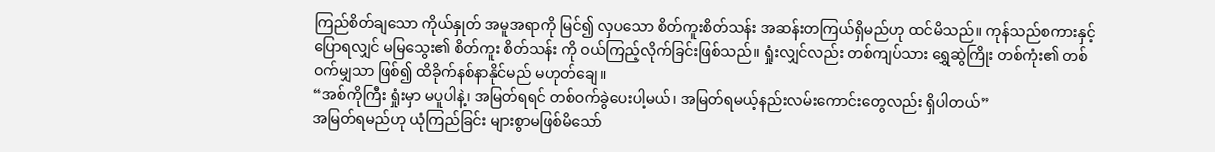ကြည်စိတ်ချသော ကိုယ်နှုတ် အမူအရာကို မြင်၍ လှပသော စိတ်ကူးစိတ်သန်း အဆန်းတကြယ်ရှိမည်ဟု ထင်မိသည်။ ကုန်သည်စကားနှင့်ပြောရလျှင် မမြသွေး၏ စိတ်ကူး စိတ်သန်း ကို ဝယ်ကြည့်လိုက်ခြင်းဖြစ်သည်။ ရှုံးလျှင်လည်း တစ်ကျပ်သား ရွှေဆွဲကြိုး တစ်ကုံး၏ တစ်ဝက်မျှသာ ဖြစ်၍ ထိခိုက်နစ်နာနိုင်မည် မဟုတ်ချေ။
“အစ်ကိုကြီး ရှုံးမှာ မပူပါနဲ့၊ အမြတ်ရရင် တစ်ဝက်ခွဲပေးပါ့မယ်၊ အမြတ်ရမယ့်နည်းလမ်းကောင်းတွေလည်း ရှိပါတယ်”
အမြတ်ရမည်ဟု ယုံကြည်ခြင်း များစွာမဖြစ်မိသော်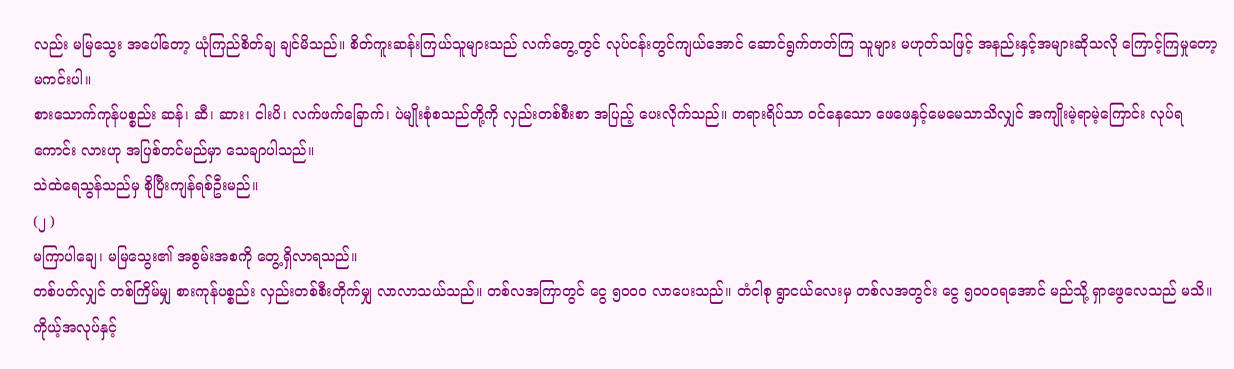လည်း မမြသွေး အပေါ်တော့ ယုံကြည်စိတ်ချ ချင်မိသည်။ စိတ်ကူးဆန်းကြယ်သူများသည် လက်တွေ့တွင် လုပ်ငန်းတွင်ကျယ်အောင် ဆောင်ရွက်တတ်ကြ သူများ မဟုတ်သဖြင့် အနည်းနှင့်အများဆိုသလို ကြောင့်ကြမှုတော့ မကင်းပါ။
စားသောက်ကုန်ပစ္စည်း ဆန်၊ ဆီ၊ ဆား၊ ငါးပိ၊ လက်ဖက်ခြောက်၊ ပဲမျိုးစုံစသည်တို့ကို လှည်းတစ်စီးစာ အပြည့် ပေးလိုက်သည်။ တရားရိပ်သာ ဝင်နေသော ဖေဖေနှင့်မေမေသာသိလျှင် အကျိုးမဲ့ရာမဲ့ကြောင်း လုပ်ရ ကောင်း လားဟု အပြစ်တင်မည်မှာ သေချာပါသည်။
သဲထဲရေသွန်သည်မှ စိုပြီးကျန်ရစ်ဦးမည်။
(၂ )
မကြာပါချေ၊ မမြသွေး၏ အစွမ်းအစကို တွေ့ရှိလာရသည်။
တစ်ပတ်လျှင် တစ်ကြိမ်မျှ စားကုန်ပစ္စည်း လှည်းတစ်စီးတိုက်မျှ လာလာသယ်သည်။ တစ်လအကြာတွင် ငွေ ၅ဝဝဝ လာပေးသည်။ တံငါစု ရွာငယ်လေးမှ တစ်လအတွင်း ငွေ ၅ဝဝဝရအောင် မည်သို့ ရှာဖွေလေသည် မသိ။ ကိုယ့်အလုပ်နှင့်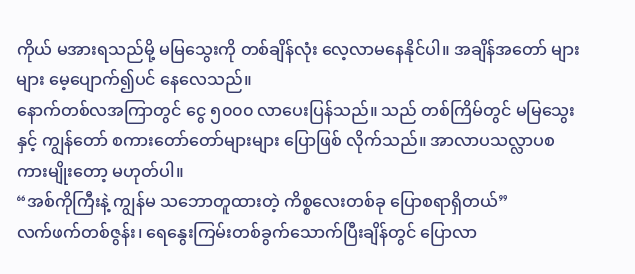ကိုယ် မအားရသည်မို့ မမြသွေးကို တစ်ချိန်လုံး လေ့လာမနေနိုင်ပါ။ အချိန်အတော် များများ မေ့ပျောက်၍ပင် နေလေသည်။
နောက်တစ်လအကြာတွင် ငွေ ၅၀၀၀ လာပေးပြန်သည်။ သည် တစ်ကြိမ်တွင် မမြသွေးနှင့် ကျွန်တော် စကားတော်တော်များများ ပြောဖြစ် လိုက်သည်။ အာလာပသလ္လာပစကားမျိုးတော့ မဟုတ်ပါ။
“အစ်ကိုကြီးနဲ့ ကျွန်မ သဘောတူထားတဲ့ ကိစ္စလေးတစ်ခု ပြောစရာရှိတယ်”
လက်ဖက်တစ်ဇွန်း၊ ရေနွေးကြမ်းတစ်ခွက်သောက်ပြီးချိန်တွင် ပြောလာ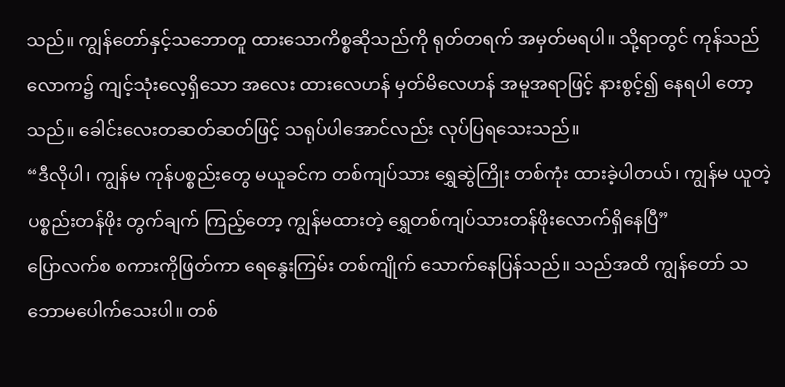သည်။ ကျွန်တော်နှင့်သဘောတူ ထားသောကိစ္စဆိုသည်ကို ရုတ်တရက် အမှတ်မရပါ။ သို့ရာတွင် ကုန်သည်လောက၌ ကျင့်သုံးလေ့ရှိသော အလေး ထားလေဟန် မှတ်မိလေဟန် အမူအရာဖြင့် နားစွင့်၍ နေရပါ တော့သည်။ ခေါင်းလေးတဆတ်ဆတ်ဖြင့် သရုပ်ပါအောင်လည်း လုပ်ပြရသေးသည်။
“ဒီလိုပါ၊ ကျွန်မ ကုန်ပစ္စည်းတွေ မယူခင်က တစ်ကျပ်သား ရွှေဆွဲကြိုး တစ်ကုံး ထားခဲ့ပါတယ်၊ ကျွန်မ ယူတဲ့ ပစ္စည်းတန်ဖိုး တွက်ချက် ကြည့်တော့ ကျွန်မထားတဲ့ ရွှေတစ်ကျပ်သားတန်ဖိုးလောက်ရှိနေပြီ”
ပြောလက်စ စကားကိုဖြတ်ကာ ရေနွေးကြမ်း တစ်ကျိုက် သောက်နေပြန်သည်။ သည်အထိ ကျွန်တော် သဘောမပေါက်သေးပါ။ တစ်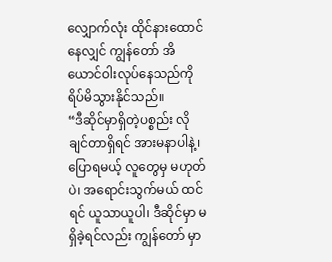လျှောက်လုံး ထိုင်နားထောင်နေလျှင် ကျွန်တော် အိယောင်ဝါးလုပ်နေသည်ကို ရိပ်မိသွားနိုင်သည်။
“ဒီဆိုင်မှာရှိတဲ့ပစ္စည်း လိုချင်တာရှိရင် အားမနာပါနဲ့၊ ပြောရမယ့် လူတွေမှ မဟုတ်ပဲ၊ အရောင်းသွက်မယ် ထင်ရင် ယူသာယူပါ၊ ဒီဆိုင်မှာ မရှိခဲ့ရင်လည်း ကျွန်တော် မှာ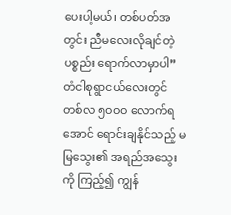ပေးပါ့မယ်၊ တစ်ပတ်အတွင်း ညီမလေးလိုချင်တဲ့ ပစ္စည်း ရောက်လာမှာပါ”
တံငါစုရွာငယ်လေးတွင် တစ်လ ၅ဝဝဝ လောက်ရအောင် ရောင်းချနိုင်သည့် မမြသွေး၏ အရည်အသွေးကို ကြည့်၍ ကျွန်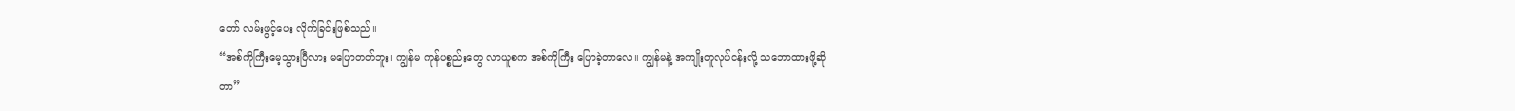တော် လမ်းဖွင့်ပေး လိုက်ခြင်းဖြစ်သည်။
“အစ်ကိုကြီးမေ့သွားပြီလား မပြောတတ်ဘူး၊ ကျွန်မ ကုန်ပစ္စည်းတွေ လာယူစက အစ်ကိုကြီး ပြောခဲ့တာလေ။ ကျွန်မနဲ့ အကျိုးတူလုပ်ငန်းလို့ သဘောထားဖို့ဆိုတာ”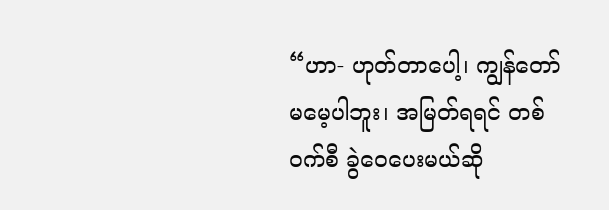“ဟာ- ဟုတ်တာပေါ့၊ ကျွန်တော် မမေ့ပါဘူး၊ အမြတ်ရရင် တစ်ဝက်စီ ခွဲဝေပေးမယ်ဆို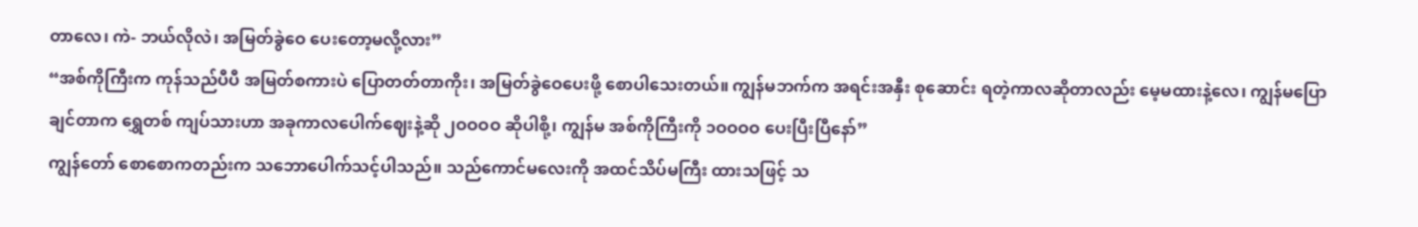တာလေ၊ ကဲ- ဘယ်လိုလဲ၊ အမြတ်ခွဲဝေ ပေးတော့မလို့လား”
“အစ်ကိုကြီးက ကုန်သည်ပီပီ အမြတ်စကားပဲ ပြောတတ်တာကိုး၊ အမြတ်ခွဲဝေပေးဖို့ စောပါသေးတယ်။ ကျွန်မဘက်က အရင်းအနှီး စုဆောင်း ရတဲ့ကာလဆိုတာလည်း မေ့မထားနဲ့လေ၊ ကျွန်မပြောချင်တာက ရွှေတစ် ကျပ်သားဟာ အခုကာလပေါက်ဈေးနဲ့ဆို ၂ဝဝဝဝ ဆိုပါစို့၊ ကျွန်မ အစ်ကိုကြီးကို ၁ဝဝဝဝ ပေးပြီးပြီနော်”
ကျွန်တော် စောစောကတည်းက သဘောပေါက်သင့်ပါသည်။ သည်ကောင်မလေးကို အထင်သိပ်မကြီး ထားသဖြင့် သ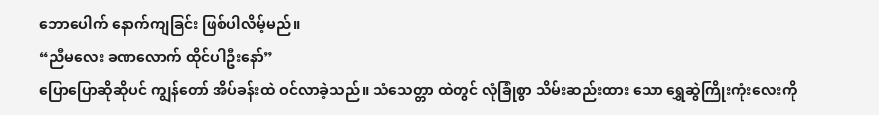ဘောပေါက် နောက်ကျခြင်း ဖြစ်ပါလိမ့်မည်။
“ညီမလေး ခဏလောက် ထိုင်ပါဦးနော်”
ပြောပြောဆိုဆိုပင် ကျွန်တော် အိပ်ခန်းထဲ ဝင်လာခဲ့သည်။ သံသေတ္တာ ထဲတွင် လုံခြုံစွာ သိမ်းဆည်းထား သော ရွှေဆွဲကြိုးကုံးလေးကို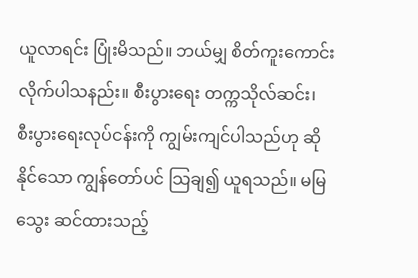ယူလာရင်း ပြုံးမိသည်။ ဘယ်မျှ စိတ်ကူးကောင်းလိုက်ပါသနည်း။ စီးပွားရေး တက္ကသိုလ်ဆင်း၊ စီးပွားရေးလုပ်ငန်းကို ကျွမ်းကျင်ပါသည်ဟု ဆိုနိုင်သော ကျွန်တော်ပင် သြချ၍ ယူရသည်။ မမြသွေး ဆင်ထားသည့်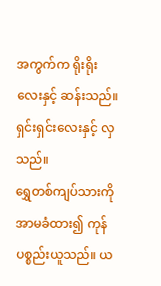အကွက်က ရိုးရိုးလေးနှင့် ဆန်းသည်။ ရှင်းရှင်းလေးနှင့် လှသည်။
ရွှေတစ်ကျပ်သားကို အာမခံထား၍ ကုန်ပစ္စည်းယူသည်။ ယ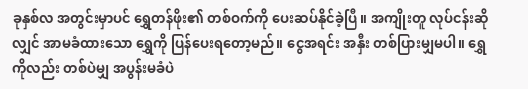ခုနှစ်လ အတွင်းမှာပင် ရွှေတန်ဖိုး၏ တစ်ဝက်ကို ပေးဆပ်နိုင်ခဲ့ပြီ။ အကျိုးတူ လုပ်ငန်းဆိုလျှင် အာမခံထားသော ရွှေကို ပြန်ပေးရတော့မည်။ ငွေအရင်း အနှီး တစ်ပြားမျှမပါ။ ရွှေကိုလည်း တစ်ပဲမျှ အပွန်းမခံပဲ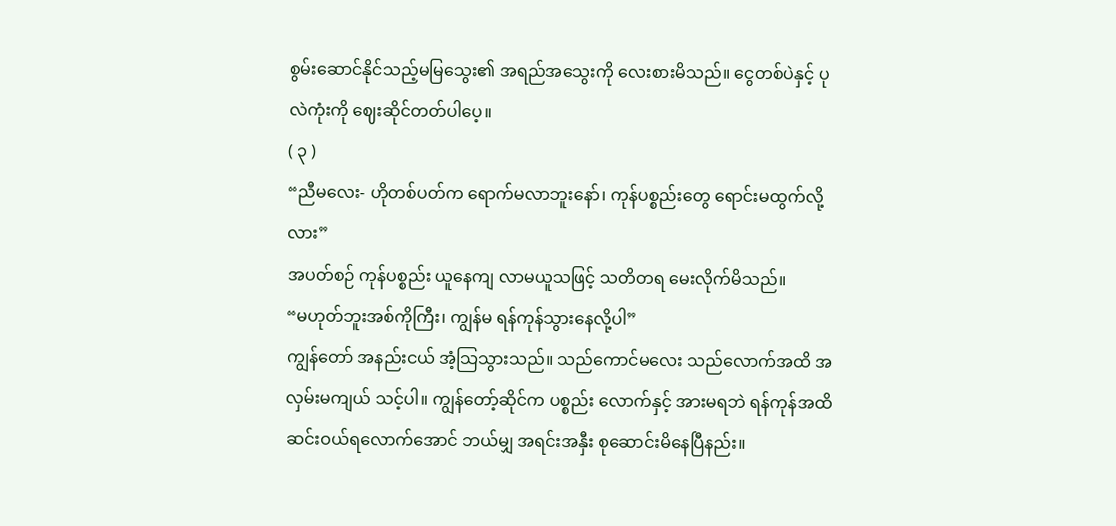စွမ်းဆောင်နိုင်သည့်မမြသွေး၏ အရည်အသွေးကို လေးစားမိသည်။ ငွေတစ်ပဲနှင့် ပုလဲကုံးကို ဈေးဆိုင်တတ်ပါပေ့။
( ၃ )
“ညီမလေး- ဟိုတစ်ပတ်က ရောက်မလာဘူးနော်၊ ကုန်ပစ္စည်းတွေ ရောင်းမထွက်လို့လား”
အပတ်စဉ် ကုန်ပစ္စည်း ယူနေကျ လာမယူသဖြင့် သတိတရ မေးလိုက်မိသည်။
“မဟုတ်ဘူးအစ်ကိုကြီး၊ ကျွန်မ ရန်ကုန်သွားနေလို့ပါ”
ကျွန်တော် အနည်းငယ် အံ့သြသွားသည်။ သည်ကောင်မလေး သည်လောက်အထိ အလှမ်းမကျယ် သင့်ပါ။ ကျွန်တော့်ဆိုင်က ပစ္စည်း လောက်နှင့် အားမရဘဲ ရန်ကုန်အထိ ဆင်းဝယ်ရလောက်အောင် ဘယ်မျှ အရင်းအနှီး စုဆောင်းမိနေပြီနည်း။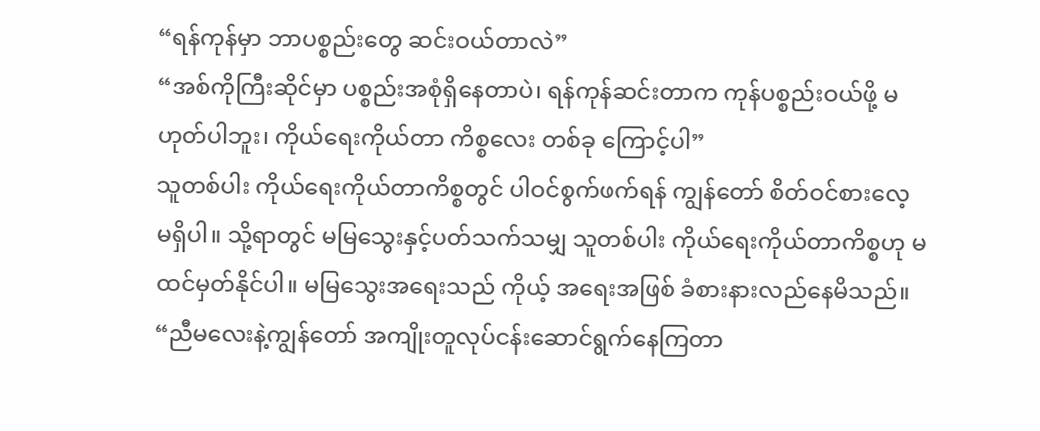“ရန်ကုန်မှာ ဘာပစ္စည်းတွေ ဆင်းဝယ်တာလဲ”
“အစ်ကိုကြီးဆိုင်မှာ ပစ္စည်းအစုံရှိနေတာပဲ၊ ရန်ကုန်ဆင်းတာက ကုန်ပစ္စည်းဝယ်ဖို့ မဟုတ်ပါဘူး၊ ကိုယ်ရေးကိုယ်တာ ကိစ္စလေး တစ်ခု ကြောင့်ပါ”
သူတစ်ပါး ကိုယ်ရေးကိုယ်တာကိစ္စတွင် ပါဝင်စွက်ဖက်ရန် ကျွန်တော် စိတ်ဝင်စားလေ့ မရှိပါ။ သို့ရာတွင် မမြသွေးနှင့်ပတ်သက်သမျှ သူတစ်ပါး ကိုယ်ရေးကိုယ်တာကိစ္စဟု မထင်မှတ်နိုင်ပါ။ မမြသွေးအရေးသည် ကိုယ့် အရေးအဖြစ် ခံစားနားလည်နေမိသည်။
“ညီမလေးနဲ့ကျွန်တော် အကျိုးတူလုပ်ငန်းဆောင်ရွက်နေကြတာ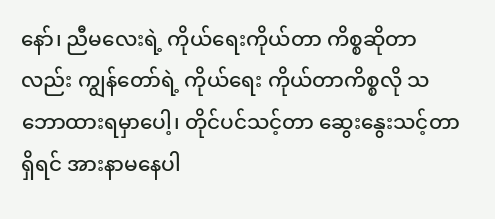နော်၊ ညီမလေးရဲ့ ကိုယ်ရေးကိုယ်တာ ကိစ္စဆိုတာလည်း ကျွန်တော်ရဲ့ ကိုယ်ရေး ကိုယ်တာကိစ္စလို သဘောထားရမှာပေါ့၊ တိုင်ပင်သင့်တာ ဆွေးနွေးသင့်တာ ရှိရင် အားနာမနေပါ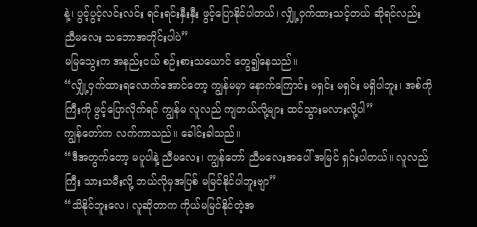နဲ့၊ ပွင့်ပွင့်လင်းလင်း ရင်းရင်းနှီးနှီး ဖွင့်ပြောနိုင်ပါတယ်၊ လျှို့ဝှက်ထားသင့်တယ် ဆိုရင်လည်း ညီမလေး သဘောအတိုင်းပါပဲ”
မမြသွေးက အနည်းငယ် စဉ်းစားသယောင် တွေ၍နေသည်။
“လျှို့ဝှက်ထားရလောက်အောင်တော့ ကျွန်မမှာ နောက်ကြောင်း မရှင်း မရှင်း မရှိပါဘူး၊ အစ်ကိုကြီးကို ဖွင့်ပြောလိုက်ရင် ကျွန်မ လူလည် ကျတယ်လို့များ ထင်သွားမလားလို့ပါ”
ကျွန်တော်က လက်ကာသည်။ ခေါင်းခါသည်။
“ဒီအတွက်တော့ မပူပါနဲ့ ညီမလေး၊ ကျွန်တော် ညီမလေးအပေါ် အမြင် ရှင်းပါတယ်။ လူလည်ကြီး သားသမီးလို့ ဘယ်လိုမှအပြစ် မမြင်နိုင်ပါဘူးဗျာ”
“သိနိုင်ဘူးလေ၊ လူဆိုတာက ကိုယ်မမြင်နိုင်တဲ့အ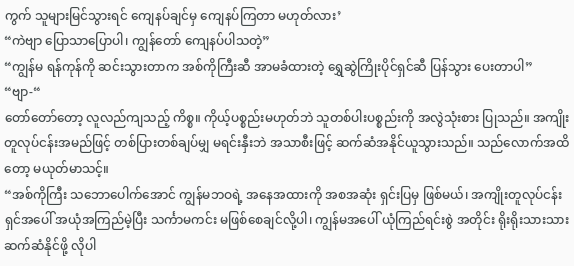ကွက် သူများမြင်သွားရင် ကျေနပ်ချင်မှ ကျေနပ်ကြတာ မဟုတ်လား’
“ကဲဗျာ ပြောသာပြောပါ၊ ကျွန်တော် ကျေနပ်ပါသတဲ့”
“ကျွန်မ ရန်ကုန်ကို ဆင်းသွားတာက အစ်ကိုကြီးဆီ အာမခံထားတဲ့ ရွှေဆွဲကြိုးပိုင်ရှင်ဆီ ပြန်သွား ပေးတာပါ”
“ဗျာ-“
တော်တော်တော့ လူလည်ကျသည့် ကိစ္စ။ ကိုယ့်ပစ္စည်းမဟုတ်ဘဲ သူတစ်ပါးပစ္စည်းကို အလွဲသုံးစား ပြုသည်။ အကျိုးတူလုပ်ငန်းအမည်ဖြင့် တစ်ပြားတစ်ချပ်မျှ မရင်းနှီးဘဲ အသာစီးဖြင့် ဆက်ဆံအနိုင်ယူသွားသည်။ သည်လောက်အထိတော့ မယုတ်မာသင့်။
“အစ်ကိုကြီး သဘောပေါက်အောင် ကျွန်မဘဝရဲ့ အနေအထားကို အစအဆုံး ရှင်းပြမှ ဖြစ်မယ်၊ အကျိုးတူလုပ်ငန်းရှင်အပေါ် အယုံအကြည်မဲ့ပြီး သင်္ကာမကင်း မဖြစ်စေချင်လို့ပါ၊ ကျွန်မအပေါ် ယုံကြည်ရင်းစွဲ အတိုင်း ရိုးရိုးသားသား ဆက်ဆံနိုင်ဖို့ လိုပါ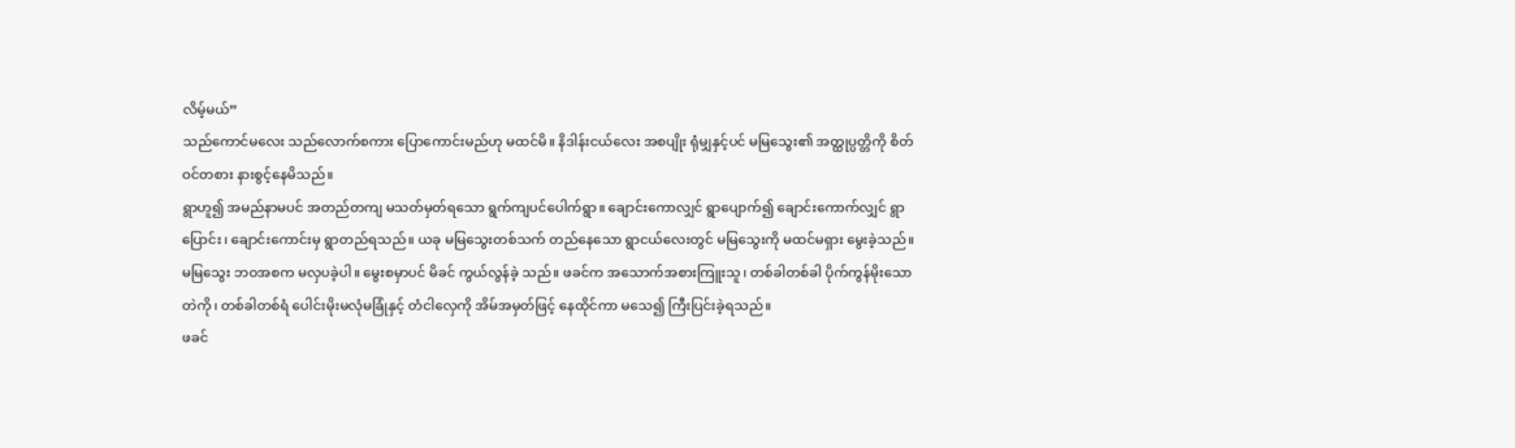လိမ့်မယ်”
သည်ကောင်မလေး သည်လောက်စကား ပြောကောင်းမည်ဟု မထင်မိ။ နိဒါန်းငယ်လေး အစပျိုး ရုံမျှနှင့်ပင် မမြသွေး၏ အတ္ထုပ္ပတ္တိကို စိတ်ဝင်တစား နားစွင့်နေမိသည်။
ရွာဟူ၍ အမည်နာမပင် အတည်တကျ မသတ်မှတ်ရသော ရွက်ကျပင်ပေါက်ရွာ။ ချောင်းကောလျှင် ရွာပျောက်၍ ချောင်းကောက်လျှင် ရွာ ပြောင်း၊ ချောင်းကောင်းမှ ရွာတည်ရသည်။ ယခု မမြသွေးတစ်သက် တည်နေသော ရွာငယ်လေးတွင် မမြသွေးကို မထင်မရှား မွေးခဲ့သည်။
မမြသွေး ဘဝအစက မလှပခဲ့ပါ။ မွေးစမှာပင် မိခင် ကွယ်လွန်ခဲ့ သည်။ ဖခင်က အသောက်အစားကြူးသူ၊ တစ်ခါတစ်ခါ ပိုက်ကွန်မိုးသော တဲကို၊ တစ်ခါတစ်ရံ ပေါင်းမိုးမလုံမခြုံနှင့် တံငါလှေကို အိမ်အမှတ်ဖြင့် နေထိုင်ကာ မသေ၍ ကြီးပြင်းခဲ့ရသည်။
ဖခင်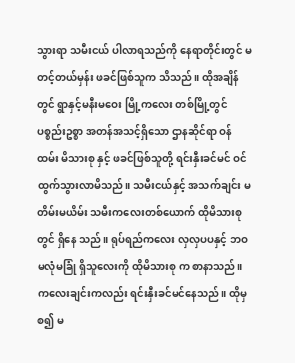သွားရာ သမီးငယ် ပါလာရသည်ကို နေရာတိုင်းတွင် မတင့်တယ်မှန်း ဖခင်ဖြစ်သူက သိသည်။ ထိုအချိန်တွင် ရွာနှင့်မနီးမဝေး မြို့ကလေး တစ်မြို့တွင် ပစ္စည်းဥစ္စာ အတန်အသင့်ရှိသော ဌာနဆိုင်ရာ ဝန်ထမ်း မိသားစု နှင့် ဖခင်ဖြစ်သူတို့ ရင်းနှီးခင်မင် ဝင်ထွက်သွားလာမိသည်။ သမီးငယ်နှင့် အသက်ချင်း မတိမ်းမယိမ်း သမီးကလေးတစ်ယောက် ထိုမိသားစုတွင် ရှိနေ သည်။ ရုပ်ရည်ကလေး လှလှပပနှင့် ဘဝမလုံမခြုံ ရှိသူလေးကို ထိုမိသားစု က စာနာသည်။ ကလေးချင်းကလည်း ရင်းနှီးခင်မင်နေသည်။ ထိုမှစ၍ မ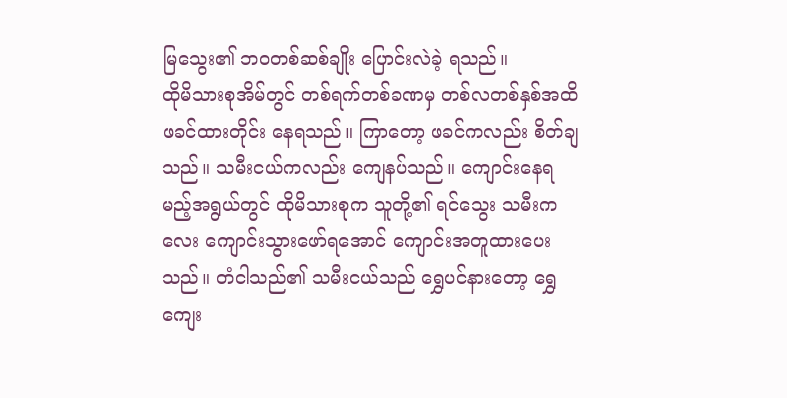မြသွေး၏ ဘဝတစ်ဆစ်ချိုး ပြောင်းလဲခဲ့ ရသည်။
ထိုမိသားစုအိမ်တွင် တစ်ရက်တစ်ခဏမှ တစ်လတစ်နှစ်အထိ ဖခင်ထားတိုင်း နေရသည်။ ကြာတော့ ဖခင်ကလည်း စိတ်ချသည်။ သမီးငယ်ကလည်း ကျေနပ်သည်။ ကျောင်းနေရမည့်အရွယ်တွင် ထိုမိသားစုက သူတို့၏ ရင်သွေး သမီးကလေး ကျောင်းသွားဖော်ရအောင် ကျောင်းအတူထားပေးသည်။ တံငါသည်၏ သမီးငယ်သည် ရွှေပင်နားတော့ ရွှေကျေး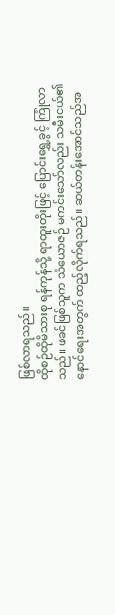ဖြစ်လာရသည်။
ထိုစဉ်ထိုမိသားစု ရန်ကုန်သို့ ရာထူးတိုးဖြင့် ပြောင်းရွှေ့ခွင့် ကြုံလာသည်။ ဖခင်ဖြစ်သူက သံယောဇဉ် မကင်းသော်လည်း သမီးငယ်၏ နောင်ရေးအတွက် ထည့်လိုက်ရသည်။ ဆယ်တန်းအောင်သည်အ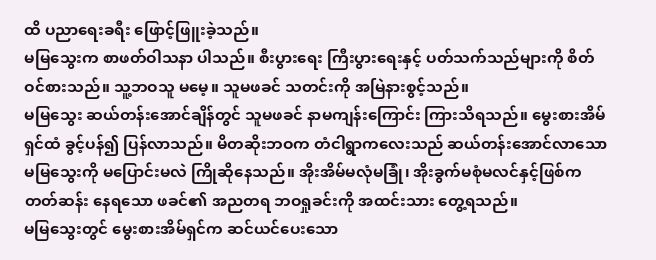ထိ ပညာရေးခရီး ဖြောင့်ဖြူးခဲ့သည်။
မမြသွေးက စာဖတ်ဝါသနာ ပါသည်။ စီးပွားရေး ကြီးပွားရေးနှင့် ပတ်သက်သည်များကို စိတ်ဝင်စားသည်။ သူ့ဘဝသူ မမေ့။ သူမဖခင် သတင်းကို အမြဲနားစွင့်သည်။
မမြသွေး ဆယ်တန်းအောင်ချိန်တွင် သူမဖခင် နာမကျန်းကြောင်း ကြားသိရသည်။ မွေးစားအိမ်ရှင်ထံ ခွင့်ပန်၍ ပြန်လာသည်။ မိတဆိုးဘဝက တံငါရွာကလေးသည် ဆယ်တန်းအောင်လာသော မမြသွေးကို မပြောင်းမလဲ ကြိုဆိုနေသည်။ အိုးအိမ်မလုံမခြုံ၊ အိုးခွက်မစုံမလင်နှင့်ဖြစ်ကတတ်ဆန်း နေရသော ဖခင်၏ အညတရ ဘဝရှုခင်းကို အထင်းသား တွေ့ရသည်။
မမြသွေးတွင် မွေးစားအိမ်ရှင်က ဆင်ယင်ပေးသော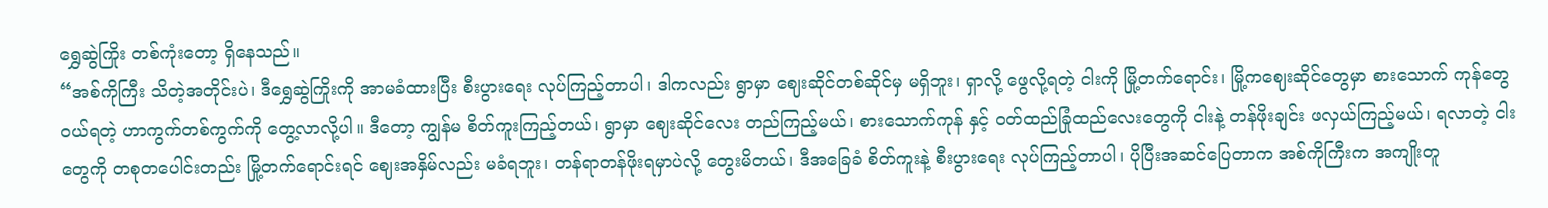ရွှေဆွဲကြိုး တစ်ကုံးတော့ ရှိနေသည်။
“အစ်ကိုကြီး သိတဲ့အတိုင်းပဲ၊ ဒီရွှေဆွဲကြိုးကို အာမခံထားပြီး စီးပွားရေး လုပ်ကြည့်တာပါ၊ ဒါကလည်း ရွာမှာ ဈေးဆိုင်တစ်ဆိုင်မှ မရှိဘူး၊ ရှာလို့ ဖွေလို့ရတဲ့ ငါးကို မြို့တက်ရောင်း၊ မြို့ကဈေးဆိုင်တွေမှာ စားသောက် ကုန်တွေ ဝယ်ရတဲ့ ဟာကွက်တစ်ကွက်ကို တွေ့လာလို့ပါ။ ဒီတော့ ကျွန်မ စိတ်ကူးကြည့်တယ်၊ ရွာမှာ ဈေးဆိုင်လေး တည်ကြည့်မယ်၊ စားသောက်ကုန် နှင့် ဝတ်ထည်ခြုံထည်လေးတွေကို ငါးနဲ့ တန်ဖိုးချင်း ဖလှယ်ကြည့်မယ်၊ ရလာတဲ့ ငါးတွေကို တစုတပေါင်းတည်း မြို့တက်ရောင်းရင် ဈေးအနှိမ်လည်း မခံရဘူး၊ တန်ရာတန်ဖိုးရမှာပဲလို့ တွေးမိတယ်၊ ဒီအခြေခံ စိတ်ကူးနဲ့ စီးပွားရေး လုပ်ကြည့်တာပါ၊ ပိုပြီးအဆင်ပြေတာက အစ်ကိုကြီးက အကျိုးတူ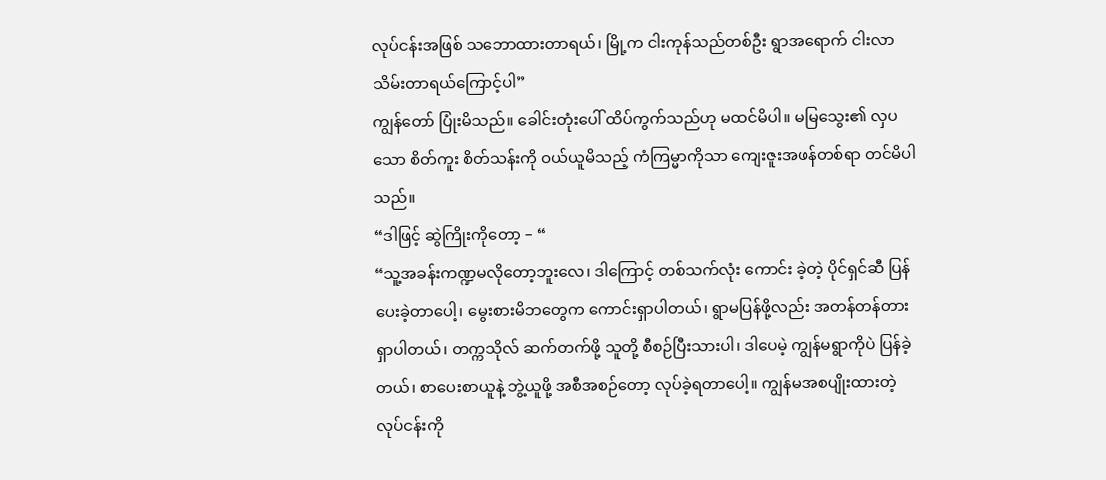လုပ်ငန်းအဖြစ် သဘောထားတာရယ်၊ မြို့က ငါးကုန်သည်တစ်ဦး ရွာအရောက် ငါးလာသိမ်းတာရယ်ကြောင့်ပါ”
ကျွန်တော် ပြုံးမိသည်။ ခေါင်းတုံးပေါ် ထိပ်ကွက်သည်ဟု မထင်မိပါ။ မမြသွေး၏ လှပသော စိတ်ကူး စိတ်သန်းကို ဝယ်ယူမိသည့် ကံကြမ္မာကိုသာ ကျေးဇူးအဖန်တစ်ရာ တင်မိပါသည်။
“ဒါဖြင့် ဆွဲကြိုးကိုတော့ – “
“သူ့အခန်းကဏ္ဍမလိုတော့ဘူးလေ၊ ဒါကြောင့် တစ်သက်လုံး ကောင်း ခဲ့တဲ့ ပိုင်ရှင်ဆီ ပြန်ပေးခဲ့တာပေါ့၊ မွေးစားမိဘတွေက ကောင်းရှာပါတယ်၊ ရွာမပြန်ဖို့လည်း အတန်တန်တားရှာပါတယ်၊ တက္ကသိုလ် ဆက်တက်ဖို့ သူတို့ စီစဉ်ပြီးသားပါ၊ ဒါပေမဲ့ ကျွန်မရွာကိုပဲ ပြန်ခဲ့တယ်၊ စာပေးစာယူနဲ့ ဘွဲ့ယူဖို့ အစီအစဉ်တော့ လုပ်ခဲ့ရတာပေါ့။ ကျွန်မအစပျိုးထားတဲ့ လုပ်ငန်းကို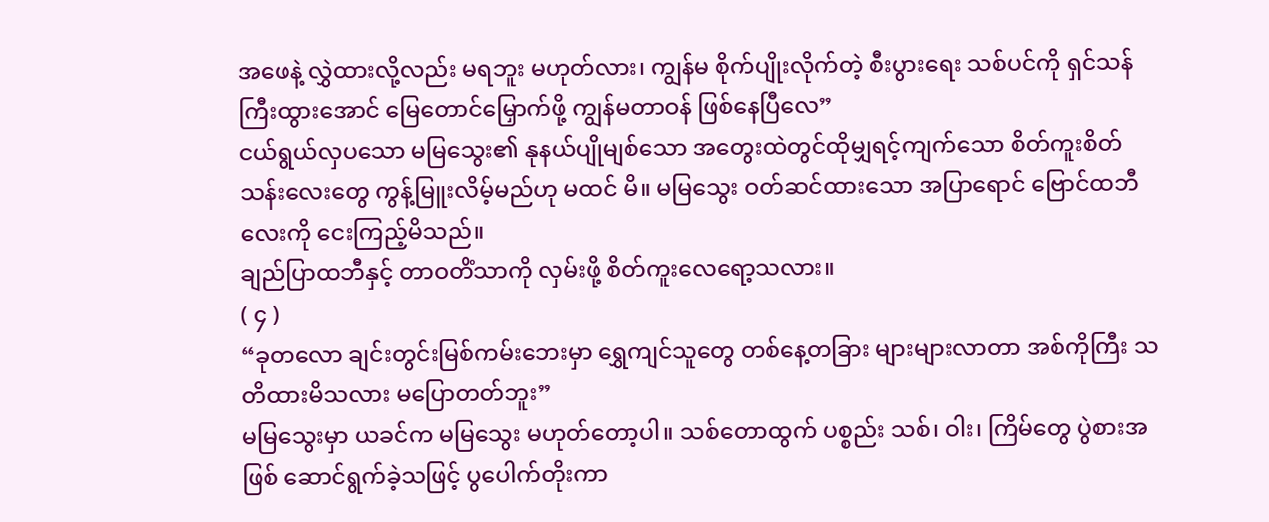အဖေနဲ့ လွှဲထားလို့လည်း မရဘူး မဟုတ်လား၊ ကျွန်မ စိုက်ပျိုးလိုက်တဲ့ စီးပွားရေး သစ်ပင်ကို ရှင်သန်ကြီးထွားအောင် မြေတောင်မြှောက်ဖို့ ကျွန်မတာဝန် ဖြစ်နေပြီလေ”
ငယ်ရွယ်လှပသော မမြသွေး၏ နုနယ်ပျိုမျစ်သော အတွေးထဲတွင်ထိုမျှရင့်ကျက်သော စိတ်ကူးစိတ်သန်းလေးတွေ ကွန့်မြူးလိမ့်မည်ဟု မထင် မိ။ မမြသွေး ဝတ်ဆင်ထားသော အပြာရောင် ဗြောင်ထဘီလေးကို ငေးကြည့်မိသည်။
ချည်ပြာထဘီနှင့် တာဝတိံသာကို လှမ်းဖို့ စိတ်ကူးလေရော့သလား။
( ၄ )
“ခုတလော ချင်းတွင်းမြစ်ကမ်းဘေးမှာ ရွှေကျင်သူတွေ တစ်နေ့တခြား များများလာတာ အစ်ကိုကြီး သတိထားမိသလား မပြောတတ်ဘူး”
မမြသွေးမှာ ယခင်က မမြသွေး မဟုတ်တော့ပါ။ သစ်တောထွက် ပစ္စည်း သစ်၊ ဝါး၊ ကြိမ်တွေ ပွဲစားအဖြစ် ဆောင်ရွက်ခဲ့သဖြင့် ပွပေါက်တိုးကာ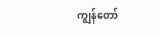ကျွန်တော်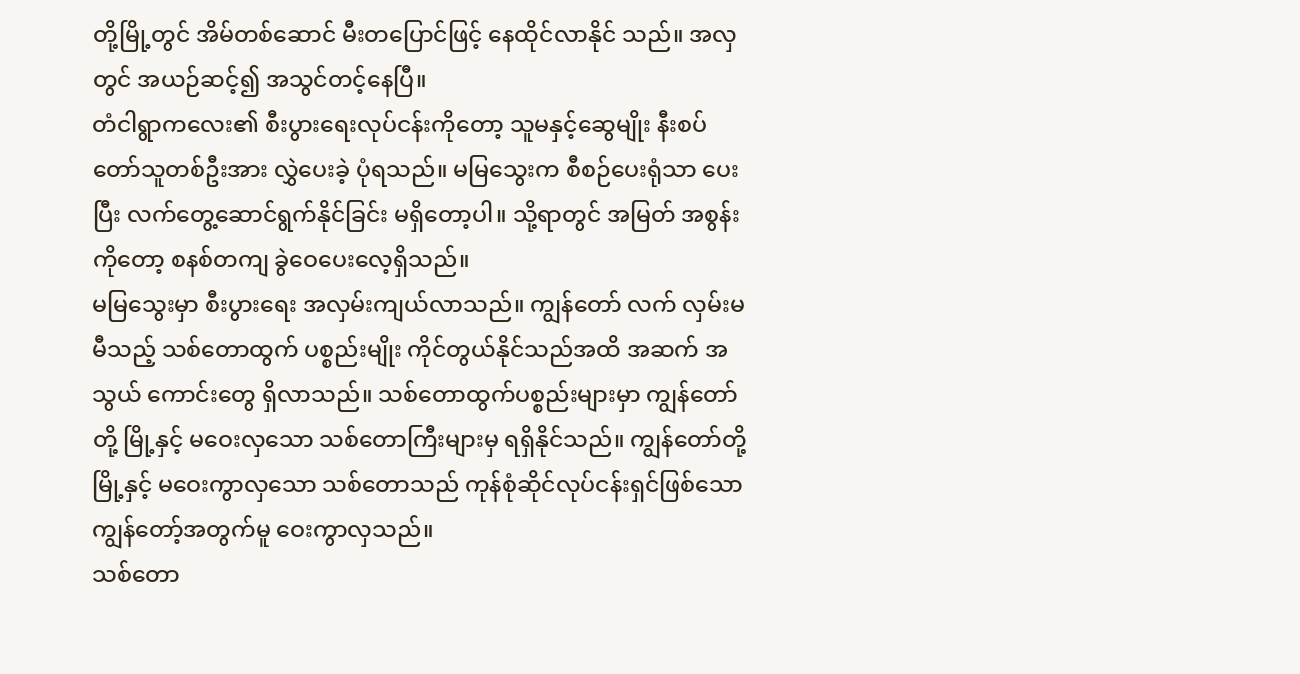တို့မြို့တွင် အိမ်တစ်ဆောင် မီးတပြောင်ဖြင့် နေထိုင်လာနိုင် သည်။ အလှတွင် အယဉ်ဆင့်၍ အသွင်တင့်နေပြီ။
တံငါရွာကလေး၏ စီးပွားရေးလုပ်ငန်းကိုတော့ သူမနှင့်ဆွေမျိုး နီးစပ် တော်သူတစ်ဦးအား လွှဲပေးခဲ့ ပုံရသည်။ မမြသွေးက စီစဉ်ပေးရုံသာ ပေးပြီး လက်တွေ့ဆောင်ရွက်နိုင်ခြင်း မရှိတော့ပါ။ သို့ရာတွင် အမြတ် အစွန်းကိုတော့ စနစ်တကျ ခွဲဝေပေးလေ့ရှိသည်။
မမြသွေးမှာ စီးပွားရေး အလှမ်းကျယ်လာသည်။ ကျွန်တော် လက် လှမ်းမမီသည့် သစ်တောထွက် ပစ္စည်းမျိုး ကိုင်တွယ်နိုင်သည်အထိ အဆက် အသွယ် ကောင်းတွေ ရှိလာသည်။ သစ်တောထွက်ပစ္စည်းများမှာ ကျွန်တော် တို့ မြို့နှင့် မဝေးလှသော သစ်တောကြီးများမှ ရရှိနိုင်သည်။ ကျွန်တော်တို့ မြို့နှင့် မဝေးကွာလှသော သစ်တောသည် ကုန်စုံဆိုင်လုပ်ငန်းရှင်ဖြစ်သော ကျွန်တော့်အတွက်မူ ဝေးကွာလှသည်။
သစ်တော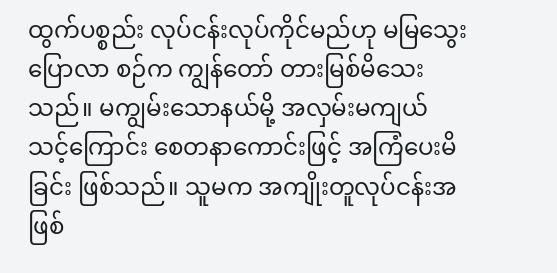ထွက်ပစ္စည်း လုပ်ငန်းလုပ်ကိုင်မည်ဟု မမြသွေး ပြောလာ စဉ်က ကျွန်တော် တားမြစ်မိသေးသည်။ မကျွမ်းသောနယ်မို့ အလှမ်းမကျယ် သင့်ကြောင်း စေတနာကောင်းဖြင့် အကြံပေးမိခြင်း ဖြစ်သည်။ သူမက အကျိုးတူလုပ်ငန်းအဖြစ်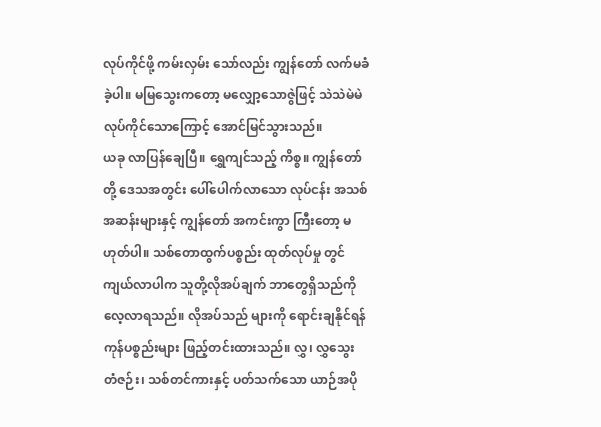လုပ်ကိုင်ဖို့ ကမ်းလှမ်း သော်လည်း ကျွန်တော် လက်မခံခဲ့ပါ။ မမြသွေးကတော့ မလျှော့သောဇွဲဖြင့် သဲသဲမဲမဲ လုပ်ကိုင်သောကြောင့် အောင်မြင်သွားသည်။
ယခု လာပြန်ချေပြီ။ ရွှေကျင်သည့် ကိစ္စ။ ကျွန်တော်တို့ ဒေသအတွင်း ပေါ်ပေါက်လာသော လုပ်ငန်း အသစ်အဆန်းများနှင့် ကျွန်တော် အကင်းကွာ ကြီးတော့ မဟုတ်ပါ။ သစ်တောထွက်ပစ္စည်း ထုတ်လုပ်မှု တွင်ကျယ်လာပါက သူတို့လိုအပ်ချက် ဘာတွေရှိသည်ကို လေ့လာရသည်။ လိုအပ်သည် များကို ရောင်းချနိုင်ရန် ကုန်ပစ္စည်းများ ဖြည့်တင်းထားသည်။ လွှ၊ လွှသွေး တံဇဉ်း၊ သစ်တင်ကားနှင့် ပတ်သက်သော ယာဉ်အပို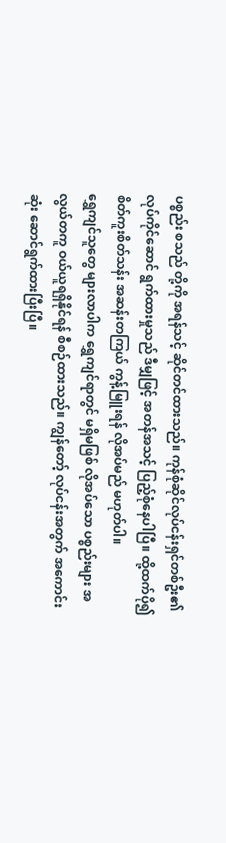ပစ္စည်း စသည် တို့ကို အရန်သင့် ဆိုင်တင်ထားသည်။ ကုန်စုံဆိုင်လုပ်ငန်းရှင်တစ်ဦး၏ လုပ်ကိုင်ဆောင် ရွက်ထားမှုသည် ဒီမျှဖြင့် အတန်အသင့် ပြည့်စုံနေပါပြီ။ ထို့ထက်ပို၍ စိတ်ကူးစိတ်သန်း အဆန်းတကြယ် ကွန့်မြူးရန် လိုအပ်မည် မဟုတ်ပါ။
ရွှေကျင်သူတွေ များလာပါက ရွှေကျင်ရာတွင် မရှိမဖြစ် လိုအပ်သော ပစ္စည်းများ အလွယ်တကူ ဝယ်ယူရရှိနိုင်ရန် စီစဉ်ထားသည်။ ကျွန်တော့် လုပ်ငန်းအတွက် အကောင်းဆုံး ဆောင်ရွက်ထားပြီးပြီ။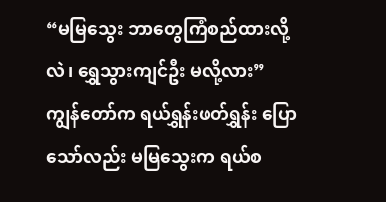“မမြသွေး ဘာတွေကြံစည်ထားလို့လဲ၊ ရွှေသွားကျင်ဦး မလို့လား”
ကျွန်တော်က ရယ်ရွှန်းဖတ်ရွှန်း ပြောသော်လည်း မမြသွေးက ရယ်စ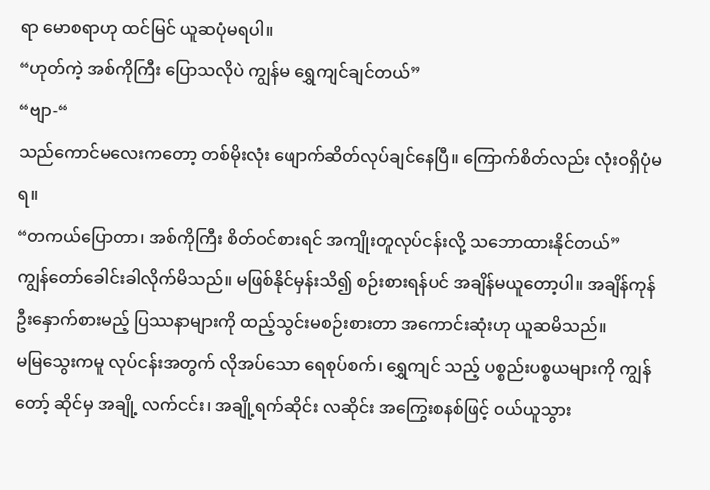ရာ မောစရာဟု ထင်မြင် ယူဆပုံမရပါ။
“ဟုတ်ကဲ့ အစ်ကိုကြီး ပြောသလိုပဲ ကျွန်မ ရွှေကျင်ချင်တယ်”
“ဗျာ-“
သည်ကောင်မလေးကတော့ တစ်မိုးလုံး ဖျောက်ဆိတ်လုပ်ချင်နေပြီ။ ကြောက်စိတ်လည်း လုံးဝရှိပုံမရ။
“တကယ်ပြောတာ၊ အစ်ကိုကြီး စိတ်ဝင်စားရင် အကျိုးတူလုပ်ငန်းလို့ သဘောထားနိုင်တယ်”
ကျွန်တော်ခေါင်းခါလိုက်မိသည်။ မဖြစ်နိုင်မှန်းသိ၍ စဉ်းစားရန်ပင် အချိန်မယူတော့ပါ။ အချိန်ကုန် ဦးနှောက်စားမည့် ပြဿနာများကို ထည့်သွင်းမစဉ်းစားတာ အကောင်းဆုံးဟု ယူဆမိသည်။
မမြသွေးကမူ လုပ်ငန်းအတွက် လိုအပ်သော ရေစုပ်စက်၊ ရွှေကျင် သည့် ပစ္စည်းပစ္စယများကို ကျွန်တော့် ဆိုင်မှ အချို့ လက်ငင်း၊ အချို့ရက်ဆိုင်း လဆိုင်း အကြွေးစနစ်ဖြင့် ဝယ်ယူသွား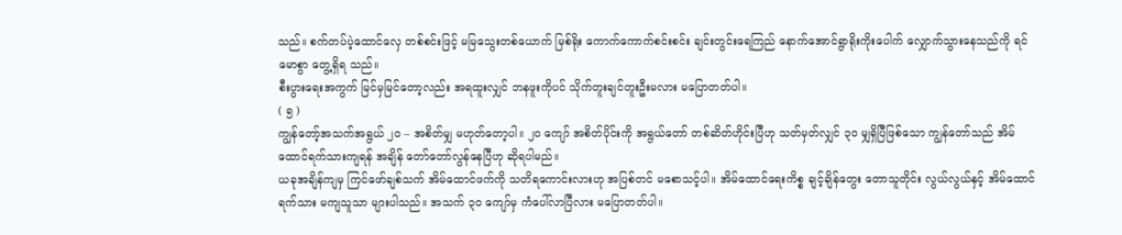သည်။ စက်တပ်ပဲ့ထောင်လှေ တစ်စင်းဖြင့် မမြသွေးတစ်ယောက် မြစ်ရိုး ကောက်ကောက်စင်းစင်း ချင်းတွင်းရေကြည် နောက်အောင်ရွာရိုးကိုးပေါက် လျှောက်သွားနေသည်ကို ရင်မောစွာ တွေ့ရှိရ သည်။
စီးပွားရေးအကွက် မြင်မှမြင်တော့လည်း အရထူးလျှင် ဘနဖူးကိုပင် သိုက်တူးချင်တူးဦးမလား မပြောတတ်ပါ။
( ၅ )
ကျွန်တော့်အသက်အရွယ် ၂၀ – အစိတ်မျှ မဟုတ်တော့ပါ။ ၂၀ ကျော် အစိတ်ပိုင်းကို အရွယ်တော် တစ်ဆိတ်ဟိုင်းပြီဟု သတ်မှတ်လျှင် ၃ဝ မျှရှိပြီဖြစ်သော ကျွန်တော်သည် အိမ်ထောင်ရက်သားကျရန် အချိန် တော်တော်လွန်နေပြီဟု ဆိုရပါမည်။
ယခုအချိန်ကျမှ ကြင်ဖော်ချစ်သက် အိမ်ထောင်ဖက်ကို သတိရကောင်းလားဟု အပြစ်တင် မစောသင့်ပါ။ အိမ်ထောင်ရေးကိစ္စ ချင့်ချိန်တွေး တောသူတိုင်း လွယ်လွယ်နှင့် အိမ်ထောင်ရက်သား မကျသူသာ များပါသည်။ အသက် ၃ဝ ကျော်မှ ကံပေါ်လာပြီလား မပြောတတ်ပါ။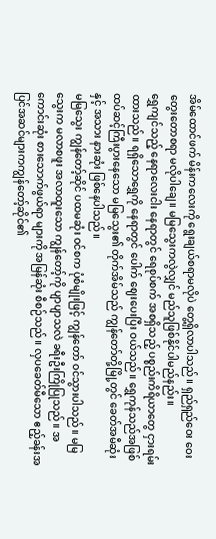အိမ်ထောင်ဖက် မိန်းကလေးကို ရွေးချယ်စရာမလိုပဲ တွေ့ရှိလာပါသည်။ ရှည်ရှည်ဝေး ဝေး တွေးတောစရာ မလိုပါချေ။ မမြသွေးကလွဲလျှင် မည်သူဖြစ်နိုင်ပါမည်နည်း။
ရွှေကျင်သည့် နေရာလေးငါး နေရာတွင် ရေစုပ်စက် အစရှိသည့် ပစ္စည်းကိရိယာတွေ ငှားရမ်းထားသည်။ ရရှိသောရွှေကို နေရာတွင် ပေါက် ဈေးပေးပြီး ဝယ်သည်။ ရွှေကုန်သည်အဖြစ် ထပ်ဆင့်ကြီးပွားနေသော မမြသွေး၏ တိုက်အိမ်သည် ကျွန်တော်တို့မြို့တွင် ခေတ်အမီဆုံးနှင့် အသား နားဆုံး ဖြစ်နေပါသည်။
မမြသွေး ကျွန်တော့်ဆိုင် ပထမဆုံး ဝင်စက ပုံစံမျိုးဖြင့် ကျွန်တော် ဝင်သွားပါသည်။ မမြသွေးက မလာစဖူး အလာထူးသော ကျွန်တော့်ကို ပျာပျာသလဲ ခရီးဦးကြိုပြုသည်။ အကောင်းဆုံး စားသောက်ဖွယ်ရာ များကို အမြန်ဆုံး စီစဉ်သည်။ လှပခေတ်မီသော ဧည့်ခန်းအပြင်အဆင်များကကျွန်တော့်ဆိုင်၏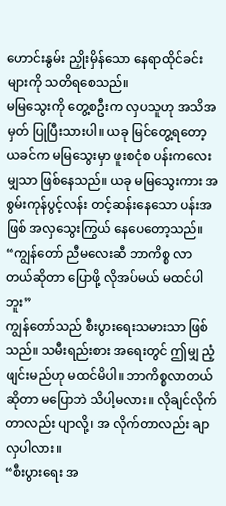ဟောင်းနွမ်း ညှိုးမှိန်သော နေရာထိုင်ခင်းများကို သတိရစေသည်။
မမြသွေးကို တွေ့စဦးက လှပသူဟု အသိအမှတ် ပြုပြီးသားပါ။ ယခု မြင်တွေ့ရတော့ ယခင်က မမြသွေးမှာ ဖူးစငုံစ ပန်းကလေးမျှသာ ဖြစ်နေသည်။ ယခု မမြသွေးကား အစွမ်းကုန်ပွင့်လန်း တင့်ဆန်းနေသော ပန်းအဖြစ် အလှသွေးကြွယ် နေပေတော့သည်။
“ကျွန်တော် ညီမလေးဆီ ဘာကိစ္စ လာတယ်ဆိုတာ ပြောဖို့ လိုအပ်မယ် မထင်ပါဘူး”
ကျွန်တော်သည် စီးပွားရေးသမားသာ ဖြစ်သည်။ သမီးရည်းစား အရေးတွင် ဤမျှ ညံ့ဖျင်းမည်ဟု မထင်မိပါ။ ဘာကိစ္စလာတယ်ဆိုတာ မပြောဘဲ သိပါ့မလား။ လိုချင်လိုက်တာလည်း ပျာလို့၊ အ လိုက်တာလည်း ချာလှပါလား။
“စီးပွားရေး အ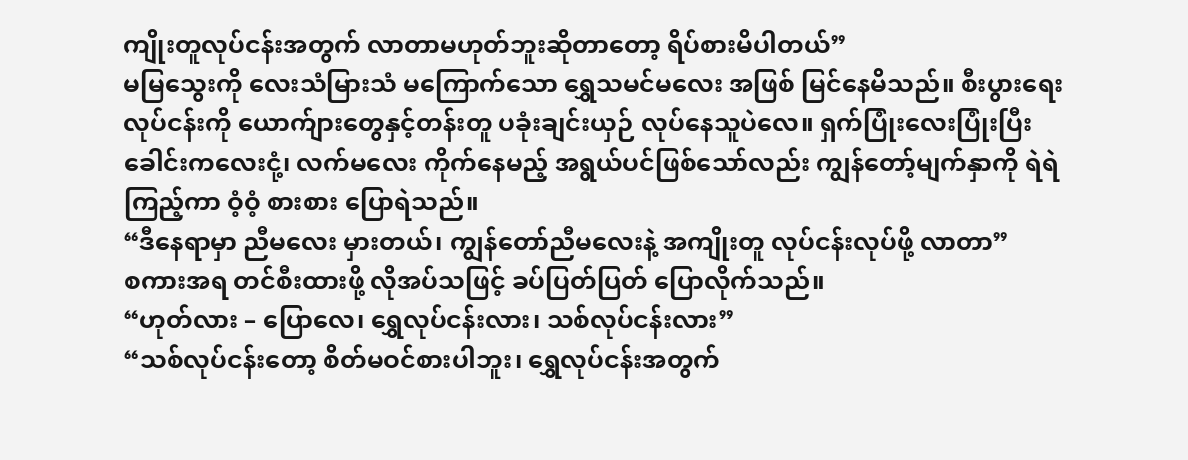ကျိုးတူလုပ်ငန်းအတွက် လာတာမဟုတ်ဘူးဆိုတာတော့ ရိပ်စားမိပါတယ်”
မမြသွေးကို လေးသံမြားသံ မကြောက်သော ရွှေသမင်မလေး အဖြစ် မြင်နေမိသည်။ စီးပွားရေးလုပ်ငန်းကို ယောက်ျားတွေနှင့်တန်းတူ ပခုံးချင်းယှဉ် လုပ်နေသူပဲလေ။ ရှက်ပြုံးလေးပြုံးပြီး ခေါင်းကလေးငုံ့၊ လက်မလေး ကိုက်နေမည့် အရွယ်ပင်ဖြစ်သော်လည်း ကျွန်တော့်မျက်နှာကို ရဲရဲကြည့်ကာ ဝံ့ဝံ့ စားစား ပြောရဲသည်။
“ဒီနေရာမှာ ညီမလေး မှားတယ်၊ ကျွန်တော်ညီမလေးနဲ့ အကျိုးတူ လုပ်ငန်းလုပ်ဖို့ လာတာ”
စကားအရ တင်စီးထားဖို့ လိုအပ်သဖြင့် ခပ်ပြတ်ပြတ် ပြောလိုက်သည်။
“ဟုတ်လား – ပြောလေ၊ ရွှေလုပ်ငန်းလား၊ သစ်လုပ်ငန်းလား”
“သစ်လုပ်ငန်းတော့ စိတ်မဝင်စားပါဘူး၊ ရွှေလုပ်ငန်းအတွက်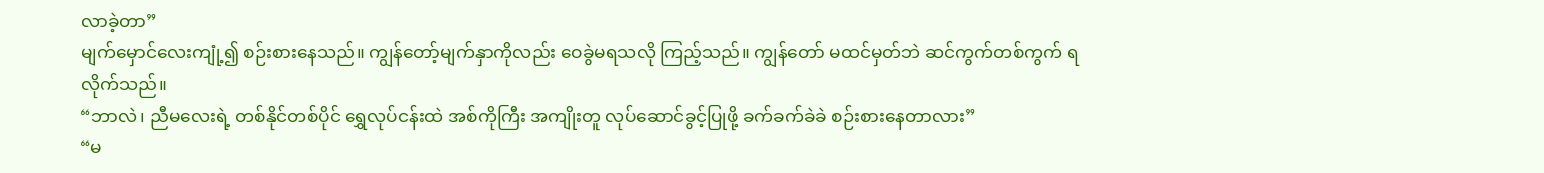လာခဲ့တာ”
မျက်မှောင်လေးကျုံ့၍ စဉ်းစားနေသည်။ ကျွန်တော့်မျက်နှာကိုလည်း ဝေခွဲမရသလို ကြည့်သည်။ ကျွန်တော် မထင်မှတ်ဘဲ ဆင်ကွက်တစ်ကွက် ရလိုက်သည်။
“ဘာလဲ၊ ညီမလေးရဲ့ တစ်နိုင်တစ်ပိုင် ရွှေလုပ်ငန်းထဲ အစ်ကိုကြီး အကျိုးတူ လုပ်ဆောင်ခွင့်ပြုဖို့ ခက်ခက်ခဲခဲ စဉ်းစားနေတာလား”
“မ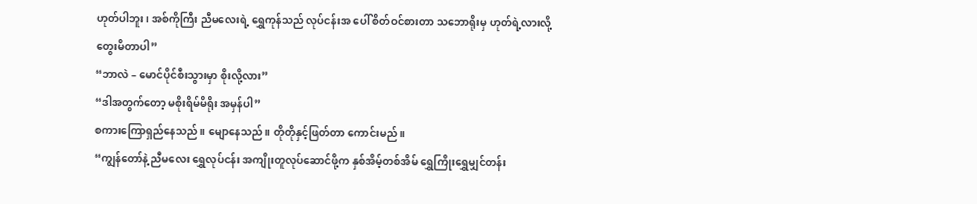ဟုတ်ပါဘူး၊ အစ်ကိုကြီး ညီမလေးရဲ့ ရွှေကုန်သည် လုပ်ငန်းအ ပေါ် စိတ်ဝင်စားတာ သဘောရိုးမှ ဟုတ်ရဲ့လားလို့ တွေးမိတာပါ”
“ဘာလဲ – မောင်ပိုင်စီးသွားမှာ စိုးလို့လား”
“ဒါအတွက်တော့ မစိုးရိမ်မိရိုး အမှန်ပါ”
စကားကြောရှည်နေသည်။ မျောနေသည်။ တိုတိုနှင့်ဖြတ်တာ ကောင်းမည်။
“ကျွန်တော်နဲ့ ညီမလေး ရွှေလုပ်ငန်း အကျိုးတူလုပ်ဆောင်ဖို့က နှစ်အိမ့်တစ်အိမ် ရွှေကြိုးရွှေမျှင်တန်း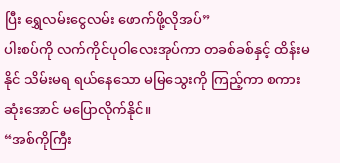ပြီး ရွှေလမ်းငွေလမ်း ဖောက်ဖို့လိုအပ်”
ပါးစပ်ကို လက်ကိုင်ပုဝါလေးအုပ်ကာ တခစ်ခစ်နှင့် ထိန်းမနိုင် သိမ်းမရ ရယ်နေသော မမြသွေးကို ကြည့်ကာ စကားဆုံးအောင် မပြောလိုက်နိုင်။
“အစ်ကိုကြီး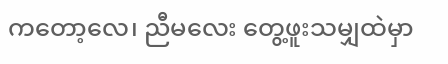ကတော့လေ၊ ညီမလေး တွေ့ဖူးသမျှထဲမှာ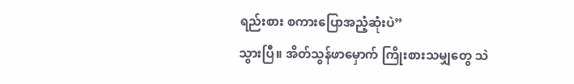ရည်းစား စကားပြောအညံ့ဆုံးပဲ”
သွားပြီ။ အိတ်သွန်ဖာမှောက် ကြိုးစားသမျှတွေ သဲ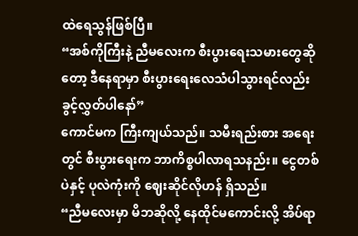ထဲရေသွန်ဖြစ်ပြီ။
“အစ်ကိုကြီးနဲ့ ညီမလေးက စီးပွားရေးသမားတွေဆိုတော့ ဒီနေရာမှာ စီးပွားရေးလေသံပါသွားရင်လည်း ခွင့်လွှတ်ပါနော်”
ကောင်မက ကြီးကျယ်သည်။ သမီးရည်းစား အရေးတွင် စီးပွားရေးက ဘာကိစ္စပါလာရသနည်း။ ငွေတစ်ပဲနှင့် ပုလဲကုံးကို ဈေးဆိုင်လိုဟန် ရှိသည်။
“ညီမလေးမှာ မိဘဆိုလို့ နေထိုင်မကောင်းလို့ အိပ်ရာ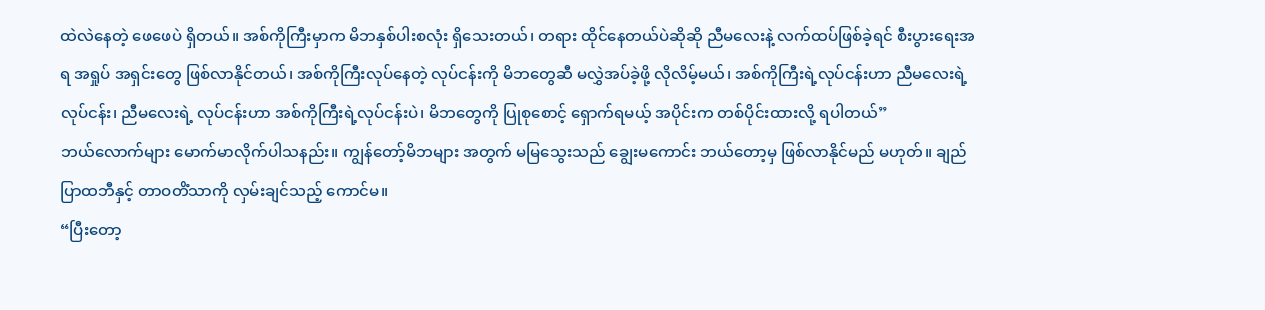ထဲလဲနေတဲ့ ဖေဖေပဲ ရှိတယ်။ အစ်ကိုကြီးမှာက မိဘနှစ်ပါးစလုံး ရှိသေးတယ်၊ တရား ထိုင်နေတယ်ပဲဆိုဆို ညီမလေးနဲ့ လက်ထပ်ဖြစ်ခဲ့ရင် စီးပွားရေးအရ အရှုပ် အရှင်းတွေ ဖြစ်လာနိုင်တယ်၊ အစ်ကိုကြီးလုပ်နေတဲ့ လုပ်ငန်းကို မိဘတွေဆီ မလွှဲအပ်ခဲ့ဖို့ လိုလိမ့်မယ်၊ အစ်ကိုကြီးရဲ့လုပ်ငန်းဟာ ညီမလေးရဲ့လုပ်ငန်း၊ ညီမလေးရဲ့ လုပ်ငန်းဟာ အစ်ကိုကြီးရဲ့လုပ်ငန်းပဲ၊ မိဘတွေကို ပြုစုစောင့် ရှောက်ရမယ့် အပိုင်းက တစ်ပိုင်းထားလို့ ရပါတယ်”
ဘယ်လောက်များ မောက်မာလိုက်ပါသနည်း။ ကျွန်တော့်မိဘများ အတွက် မမြသွေးသည် ချွေးမကောင်း ဘယ်တော့မှ ဖြစ်လာနိုင်မည် မဟုတ်။ ချည်ပြာထဘီနှင့် တာဝတိံသာကို လှမ်းချင်သည့် ကောင်မ။
“ပြီးတော့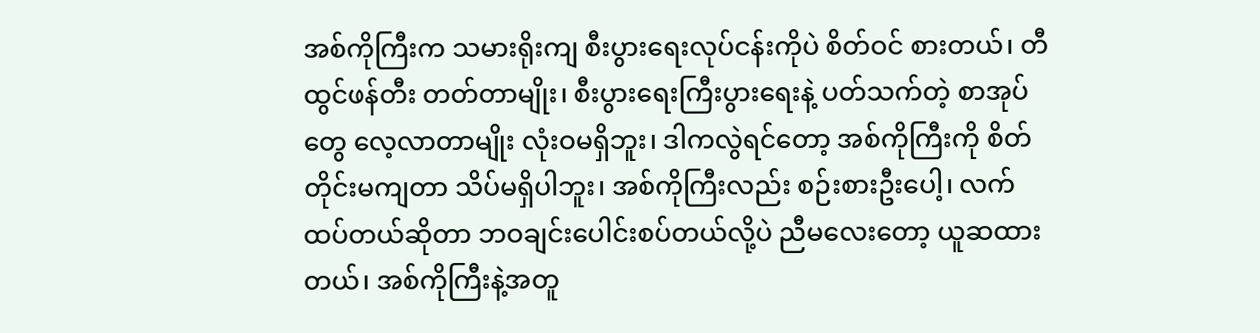အစ်ကိုကြီးက သမားရိုးကျ စီးပွားရေးလုပ်ငန်းကိုပဲ စိတ်ဝင် စားတယ်၊ တီထွင်ဖန်တီး တတ်တာမျိုး၊ စီးပွားရေးကြီးပွားရေးနဲ့ ပတ်သက်တဲ့ စာအုပ်တွေ လေ့လာတာမျိုး လုံးဝမရှိဘူး၊ ဒါကလွဲရင်တော့ အစ်ကိုကြီးကို စိတ်တိုင်းမကျတာ သိပ်မရှိပါဘူး၊ အစ်ကိုကြီးလည်း စဉ်းစားဦးပေါ့၊ လက်ထပ်တယ်ဆိုတာ ဘဝချင်းပေါင်းစပ်တယ်လို့ပဲ ညီမလေးတော့ ယူဆထားတယ်၊ အစ်ကိုကြီးနဲ့အတူ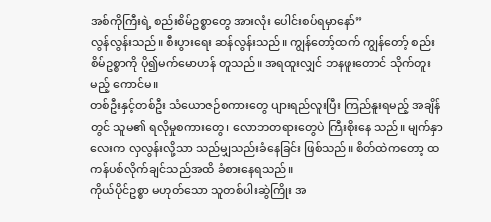အစ်ကိုကြီးရဲ့ စည်းစိမ်ဥစ္စာတွေ အားလုံး ပေါင်းစပ်ရမှာနော်”
လွန်လွန်းသည်။ စီးပွားရေး ဆန်လွန်းသည်။ ကျွန်တော့်ထက် ကျွန်တော့် စည်းစိမ်ဥစ္စာကို ပို၍မက်မောဟန် တူသည်။ အရထူးလျှင် ဘနဖူးတောင် သိုက်တူးမည့် ကောင်မ။
တစ်ဦးနှင့်တစ်ဦး သံယောဇဉ်စကားတွေ ပျားရည်လူးပြီး ကြည်နူးရမည့် အချိန်တွင် သူမ၏ ရလိုမှုစကားတွေ၊ လောဘတရားတွေပဲ ကြီးစိုးနေ သည်။ မျက်နှာလေးက လှလွန်းလို့သာ သည်မျှသည်းခံနေခြင်း ဖြစ်သည်။ စိတ်ထဲကတော့ ထကန်ပစ်လိုက်ချင်သည်အထိ ခံစားနေရသည်။
ကိုယ်ပိုင်ဥစ္စာ မဟုတ်သော သူတစ်ပါးဆွဲကြိုး အ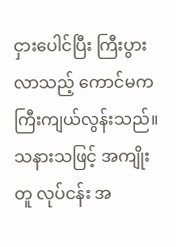ငှားပေါင်ပြီး ကြီးပွား လာသည့် ကောင်မက ကြီးကျယ်လွန်းသည်။ သနားသဖြင့် အကျိုးတူ လုပ်ငန်း အ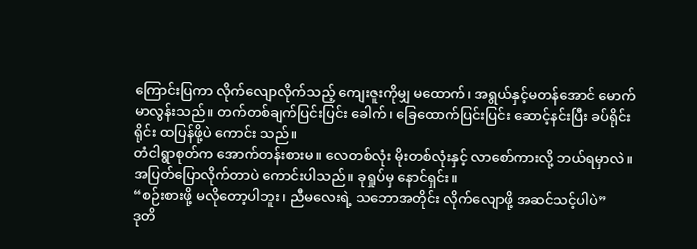ကြောင်းပြကာ လိုက်လျောလိုက်သည့် ကျေးဇူးကိုမျှ မထောက်၊ အရွယ်နှင့်မတန်အောင် မောက်မာလွန်းသည်။ တက်တစ်ချက်ပြင်းပြင်း ခေါက်၊ ခြေထောက်ပြင်းပြင်း ဆောင့်နင်းပြီး ခပ်ရိုင်းရိုင်း ထပြန်ဖို့ပဲ ကောင်း သည်။
တံငါရွာစုတ်က အောက်တန်းစားမ။ လေတစ်လုံး မိုးတစ်လုံးနှင့် လာစော်ကားလို့ ဘယ်ရမှာလဲ။ အပြတ်ပြောလိုက်တာပဲ ကောင်းပါသည်။ ခုရှုပ်မှ နောင်ရှင်း။
“စဉ်းစားဖို့ မလိုတော့ပါဘူး၊ ညီမလေးရဲ့ သဘောအတိုင်း လိုက်လျောဖို့ အဆင်သင့်ပါပဲ”
ဒုတိ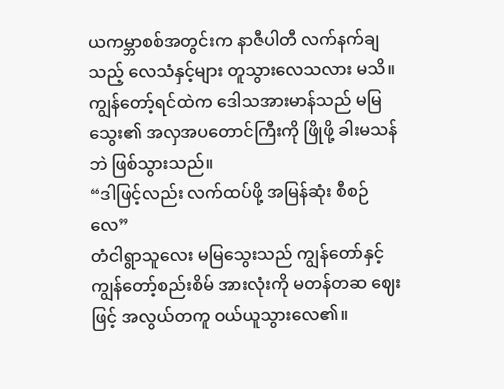ယကမ္ဘာစစ်အတွင်းက နာဇီပါတီ လက်နက်ချသည့် လေသံနှင့်များ တူသွားလေသလား မသိ။ ကျွန်တော့်ရင်ထဲက ဒေါသအားမာန်သည် မမြသွေး၏ အလှအပတောင်ကြီးကို ဖြိုဖို့ ခါးမသန်ဘဲ ဖြစ်သွားသည်။
“ဒါဖြင့်လည်း လက်ထပ်ဖို့ အမြန်ဆုံး စီစဉ်လေ”
တံငါရွာသူလေး မမြသွေးသည် ကျွန်တော်နှင့် ကျွန်တော့်စည်းစိမ် အားလုံးကို မတန်တဆ ဈေးဖြင့် အလွယ်တကူ ဝယ်ယူသွားလေ၏။